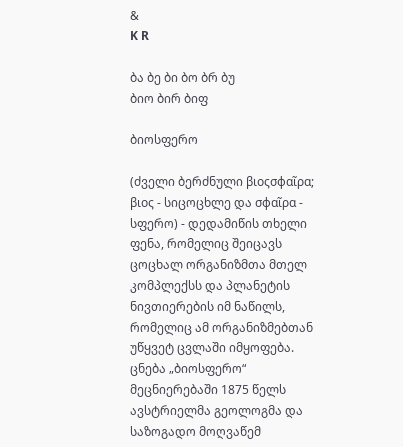&
K R

ბა ბე ბი ბო ბრ ბუ
ბიო ბირ ბიფ

ბიოსფერო

(ძველი ბერძნული βιοςσφαῖρα; βιος - სიცოცხლე და σφαῖρα - სფერო) - დედამიწის თხელი ფენა, რომელიც შეიცავს ცოცხალ ორგანიზმთა მთელ კომპლექსს და პლანეტის ნივთიერების იმ ნაწილს, რომელიც ამ ორგანიზმებთან უწყვეტ ცვლაში იმყოფება. ცნება „ბიოსფერო“ მეცნიერებაში 1875 წელს ავსტრიელმა გეოლოგმა და საზოგადო მოღვაწემ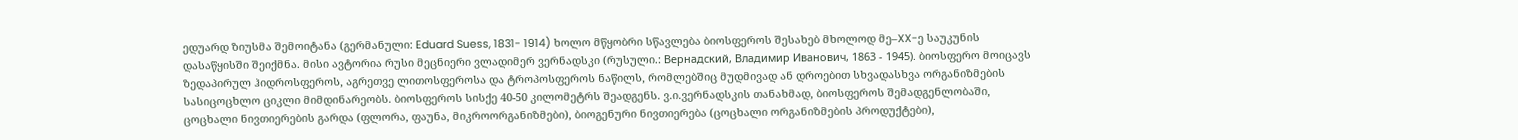ედუარდ ზიუსმა შემოიტანა (გერმანული: Eduard Suess, 1831- 1914) ხოლო მწყობრი სწავლება ბიოსფეროს შესახებ მხოლოდ მე–XX-ე საუკუნის დასაწყისში შეიქმნა. მისი ავტორია რუსი მეცნიერი ვლადიმერ ვერნადსკი (რუსული.: Вернадский, Владимир Иванович, 1863 - 1945). ბიოსფერო მოიცავს ზედაპირულ ჰიდროსფეროს, აგრეთვე ლითოსფეროსა და ტროპოსფეროს ნაწილს, რომლებშიც მუდმივად ან დროებით სხვადასხვა ორგანიზმების სასიცოცხლო ციკლი მიმდინარეობს. ბიოსფეროს სისქე 40-50 კილომეტრს შეადგენს. ვ.ი.ვერნადსკის თანახმად, ბიოსფეროს შემადგენლობაში, ცოცხალი ნივთიერების გარდა (ფლორა, ფაუნა, მიკროორგანიზმები), ბიოგენური ნივთიერება (ცოცხალი ორგანიზმების პროდუქტები),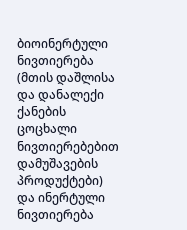ბიოინერტული ნივთიერება (მთის დაშლისა და დანალექი ქანების ცოცხალი ნივთიერებებით დამუშავების პროდუქტები) და ინერტული ნივთიერება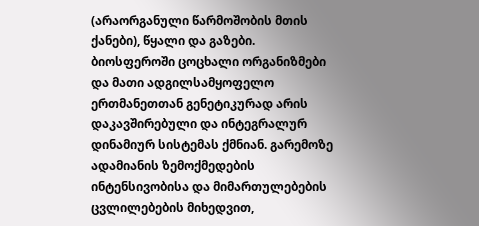(არაორგანული წარმოშობის მთის ქანები), წყალი და გაზები. ბიოსფეროში ცოცხალი ორგანიზმები და მათი ადგილსამყოფელო ერთმანეთთან გენეტიკურად არის დაკავშირებული და ინტეგრალურ დინამიურ სისტემას ქმნიან. გარემოზე ადამიანის ზემოქმედების ინტენსივობისა და მიმართულებების ცვლილებების მიხედვით,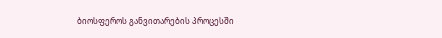ბიოსფეროს განვითარების პროცესში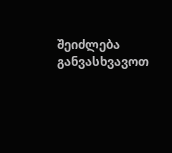შეიძლება განვასხვავოთ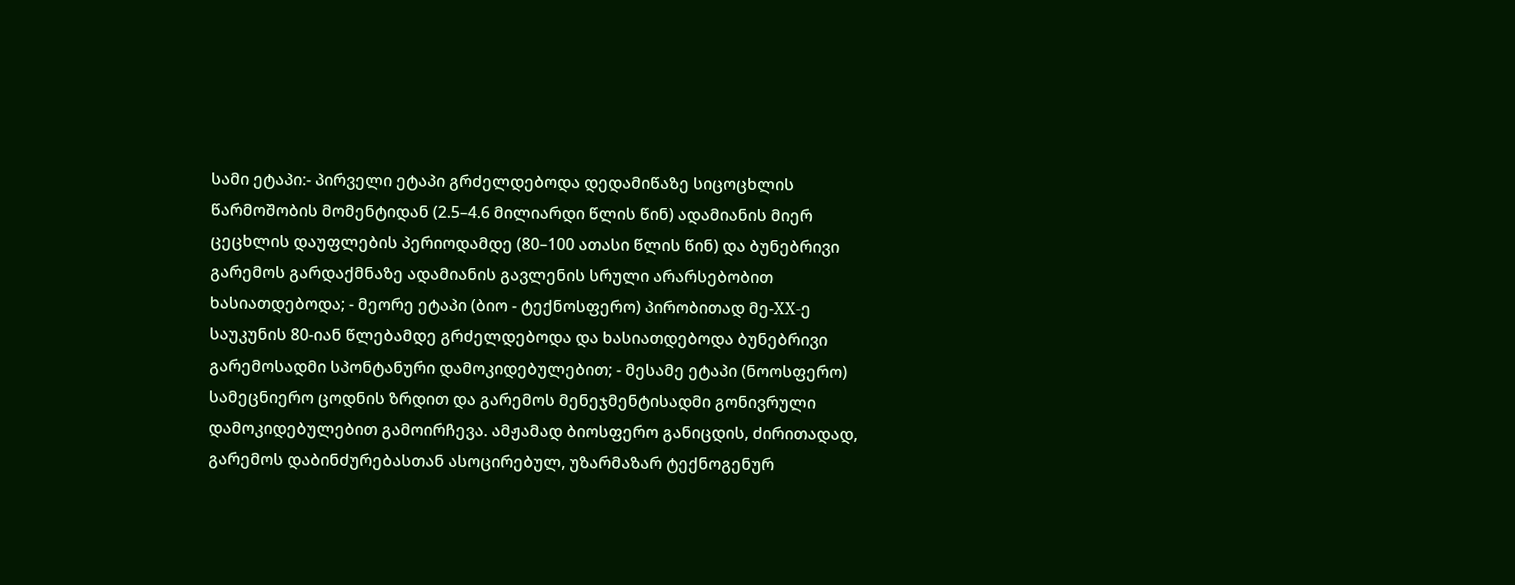სამი ეტაპი:- პირველი ეტაპი გრძელდებოდა დედამიწაზე სიცოცხლის წარმოშობის მომენტიდან (2.5–4.6 მილიარდი წლის წინ) ადამიანის მიერ ცეცხლის დაუფლების პერიოდამდე (80–100 ათასი წლის წინ) და ბუნებრივი გარემოს გარდაქმნაზე ადამიანის გავლენის სრული არარსებობით ხასიათდებოდა; - მეორე ეტაპი (ბიო - ტექნოსფერო) პირობითად მე-XX-ე საუკუნის 80-იან წლებამდე გრძელდებოდა და ხასიათდებოდა ბუნებრივი გარემოსადმი სპონტანური დამოკიდებულებით; - მესამე ეტაპი (ნოოსფერო) სამეცნიერო ცოდნის ზრდით და გარემოს მენეჯმენტისადმი გონივრული დამოკიდებულებით გამოირჩევა. ამჟამად ბიოსფერო განიცდის, ძირითადად, გარემოს დაბინძურებასთან ასოცირებულ, უზარმაზარ ტექნოგენურ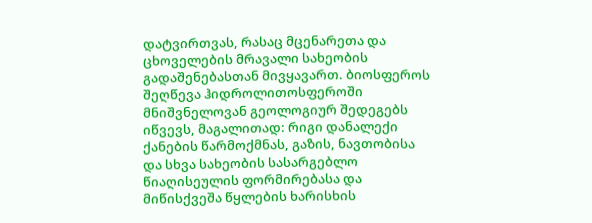დატვირთვას, რასაც მცენარეთა და ცხოველების მრავალი სახეობის გადაშენებასთან მივყავართ. ბიოსფეროს შეღწევა ჰიდროლითოსფეროში მნიშვნელოვან გეოლოგიურ შედეგებს იწვევს, მაგალითად: რიგი დანალექი ქანების წარმოქმნას, გაზის, ნავთობისა და სხვა სახეობის სასარგებლო წიაღისეულის ფორმირებასა და მიწისქვეშა წყლების ხარისხის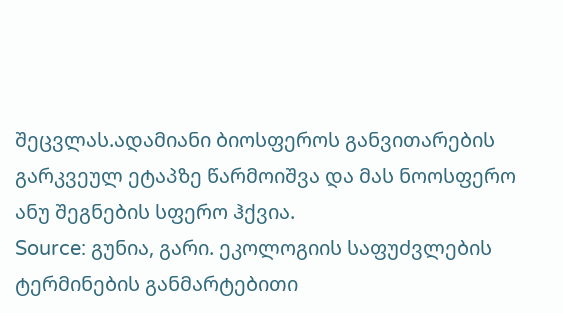შეცვლას.ადამიანი ბიოსფეროს განვითარების გარკვეულ ეტაპზე წარმოიშვა და მას ნოოსფერო ანუ შეგნების სფერო ჰქვია.
Source: გუნია, გარი. ეკოლოგიის საფუძვლების ტერმინების განმარტებითი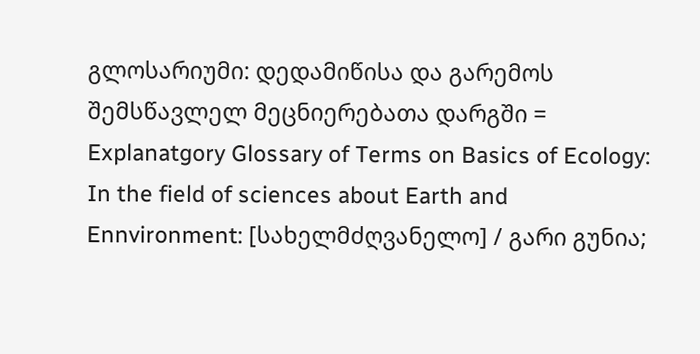გლოსარიუმი: დედამიწისა და გარემოს შემსწავლელ მეცნიერებათა დარგში = Explanatgory Glossary of Terms on Basics of Ecology: In the field of sciences about Earth and Ennvironment: [სახელმძღვანელო] / გარი გუნია;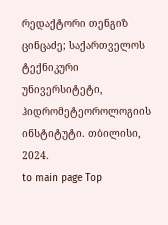რედაქტორი თენგიზ ცინცაძე; საქართველოს ტექნიკური უნივერსიტეტი, ჰიდრომეტეოროლოგიის ინსტიტუტი. თბილისი, 2024.
to main page Top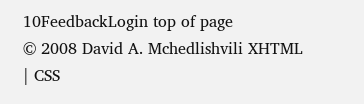10FeedbackLogin top of page
© 2008 David A. Mchedlishvili XHTML | CSS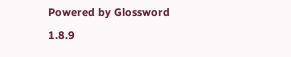Powered by Glossword 1.8.9